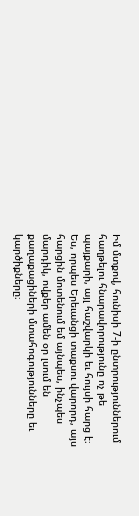Իմ մտքով, հունիսի 7-ի ընտրություններում հաղթելու հնարավորությունը ոչ թե պայքարի, այլ հաշվարկի եւ հույսի հարց է։ Ես, որպես Երեւանցի տաքսու վարորդ, այս հարցին մոտենում եմ այնպես, ինչպես մարդիկ, ովքեր ամեն օր լսում են քաղաքացիների մտահոգությունները եւ կարծիքները։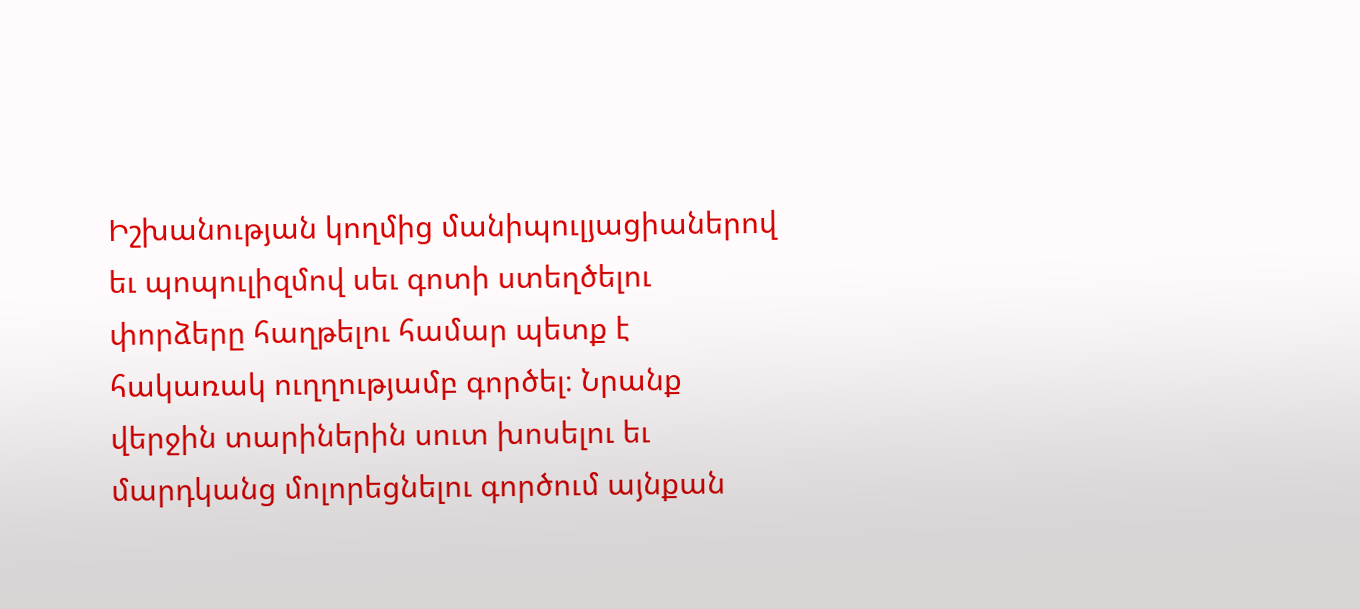Իշխանության կողմից մանիպուլյացիաներով եւ պոպուլիզմով սեւ գոտի ստեղծելու փորձերը հաղթելու համար պետք է հակառակ ուղղությամբ գործել։ Նրանք վերջին տարիներին սուտ խոսելու եւ մարդկանց մոլորեցնելու գործում այնքան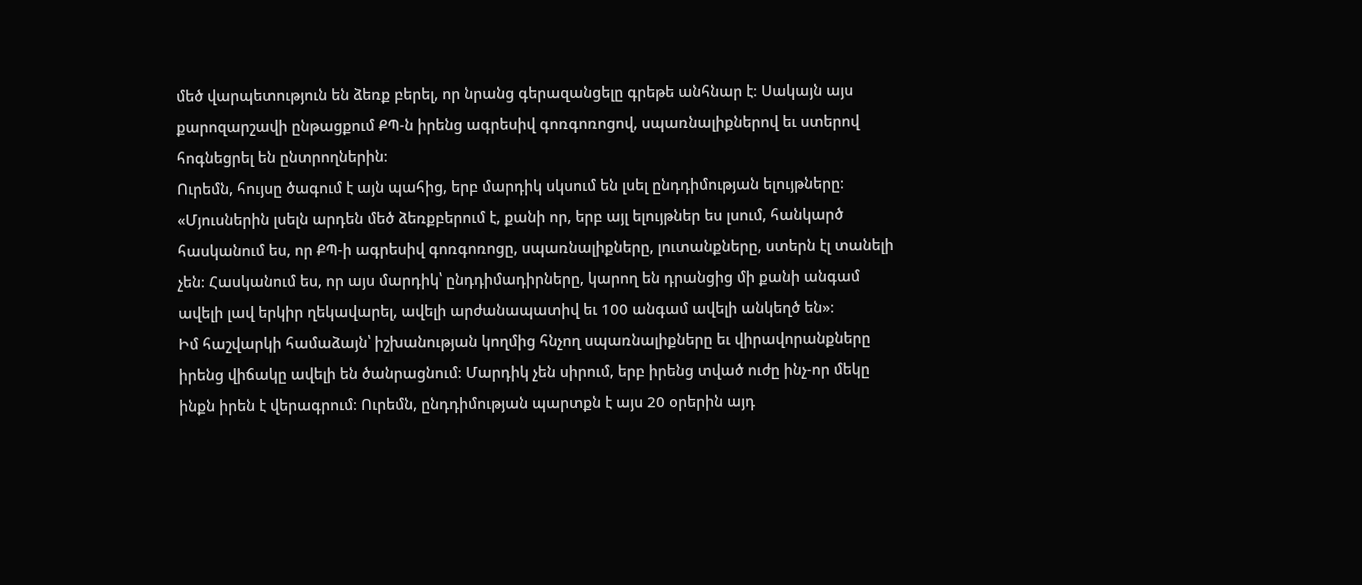մեծ վարպետություն են ձեռք բերել, որ նրանց գերազանցելը գրեթե անհնար է։ Սակայն այս քարոզարշավի ընթացքում ՔՊ-ն իրենց ագրեսիվ գոռգոռոցով, սպառնալիքներով եւ ստերով հոգնեցրել են ընտրողներին։
Ուրեմն, հույսը ծագում է այն պահից, երբ մարդիկ սկսում են լսել ընդդիմության ելույթները։ «Մյուսներին լսելն արդեն մեծ ձեռքբերում է, քանի որ, երբ այլ ելույթներ ես լսում, հանկարծ հասկանում ես, որ ՔՊ-ի ագրեսիվ գոռգոռոցը, սպառնալիքները, լուտանքները, ստերն էլ տանելի չեն։ Հասկանում ես, որ այս մարդիկ՝ ընդդիմադիրները, կարող են դրանցից մի քանի անգամ ավելի լավ երկիր ղեկավարել, ավելի արժանապատիվ եւ 100 անգամ ավելի անկեղծ են»։
Իմ հաշվարկի համաձայն՝ իշխանության կողմից հնչող սպառնալիքները եւ վիրավորանքները իրենց վիճակը ավելի են ծանրացնում։ Մարդիկ չեն սիրում, երբ իրենց տված ուժը ինչ-որ մեկը ինքն իրեն է վերագրում։ Ուրեմն, ընդդիմության պարտքն է այս 20 օրերին այդ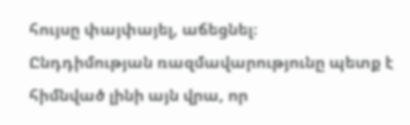հույսը փայփայել, աճեցնել։
Ընդդիմության ռազմավարությունը պետք է հիմնված լինի այն վրա, որ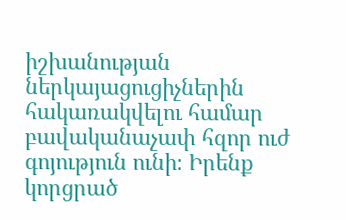իշխանության ներկայացուցիչներին հակառակվելու համար բավականաչափ հզոր ուժ գոյություն ունի։ Իրենք կորցրած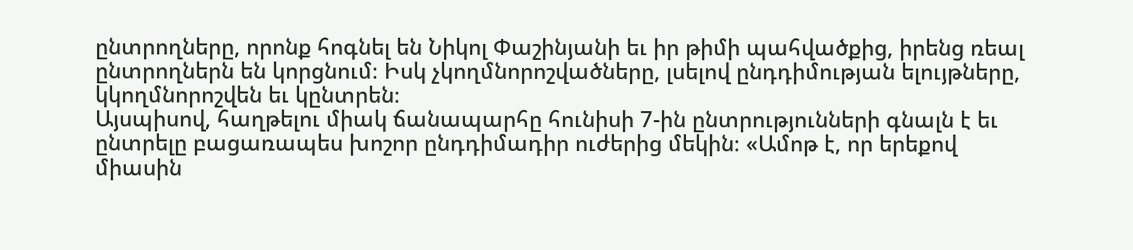ընտրողները, որոնք հոգնել են Նիկոլ Փաշինյանի եւ իր թիմի պահվածքից, իրենց ռեալ ընտրողներն են կորցնում։ Իսկ չկողմնորոշվածները, լսելով ընդդիմության ելույթները, կկողմնորոշվեն եւ կընտրեն։
Այսպիսով, հաղթելու միակ ճանապարհը հունիսի 7-ին ընտրությունների գնալն է եւ ընտրելը բացառապես խոշոր ընդդիմադիր ուժերից մեկին։ «Ամոթ է, որ երեքով միասին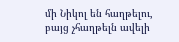մի Նիկոլ են հաղթելու, բայց չհաղթելն ավելի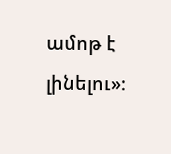ամոթ է լինելու»։